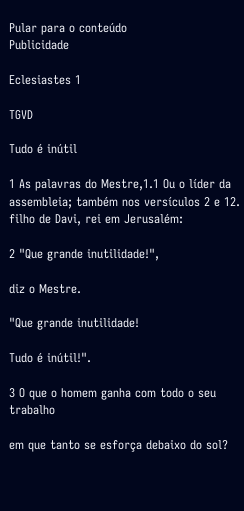Pular para o conteúdo
Publicidade

Eclesiastes 1

TGVD

Tudo é inútil

1 As palavras do Mestre,1.1 Ou o líder da assembleia; também nos versículos 2 e 12. filho de Davi, rei em Jerusalém:

2 "Que grande inutilidade!",

diz o Mestre.

"Que grande inutilidade!

Tudo é inútil!".

3 O que o homem ganha com todo o seu trabalho

em que tanto se esforça debaixo do sol?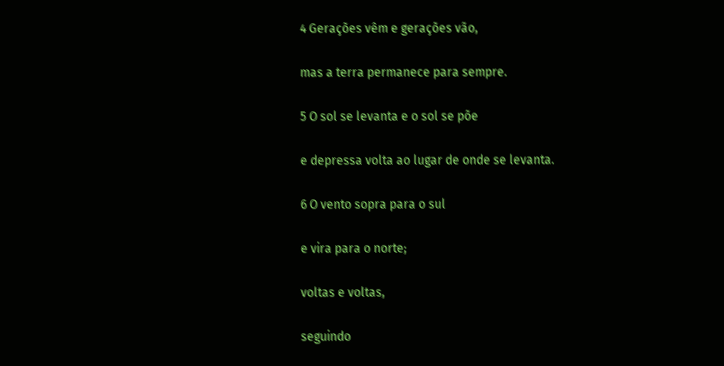4 Gerações vêm e gerações vão,

mas a terra permanece para sempre.

5 O sol se levanta e o sol se põe

e depressa volta ao lugar de onde se levanta.

6 O vento sopra para o sul

e vira para o norte;

voltas e voltas,

seguindo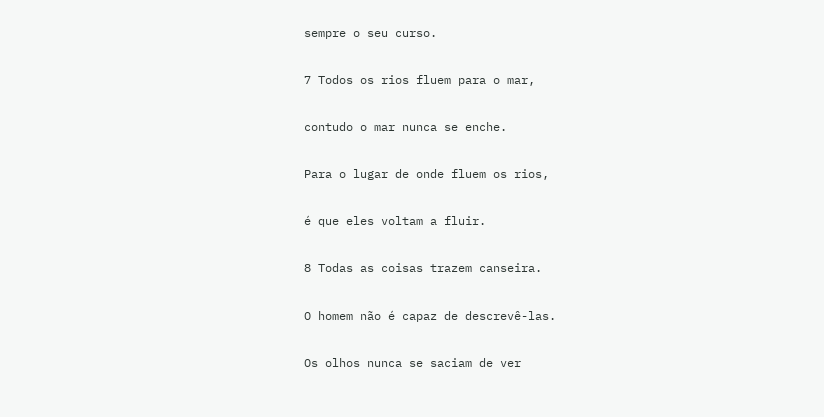sempre o seu curso.

7 Todos os rios fluem para o mar,

contudo o mar nunca se enche.

Para o lugar de onde fluem os rios,

é que eles voltam a fluir.

8 Todas as coisas trazem canseira.

O homem não é capaz de descrevê-las.

Os olhos nunca se saciam de ver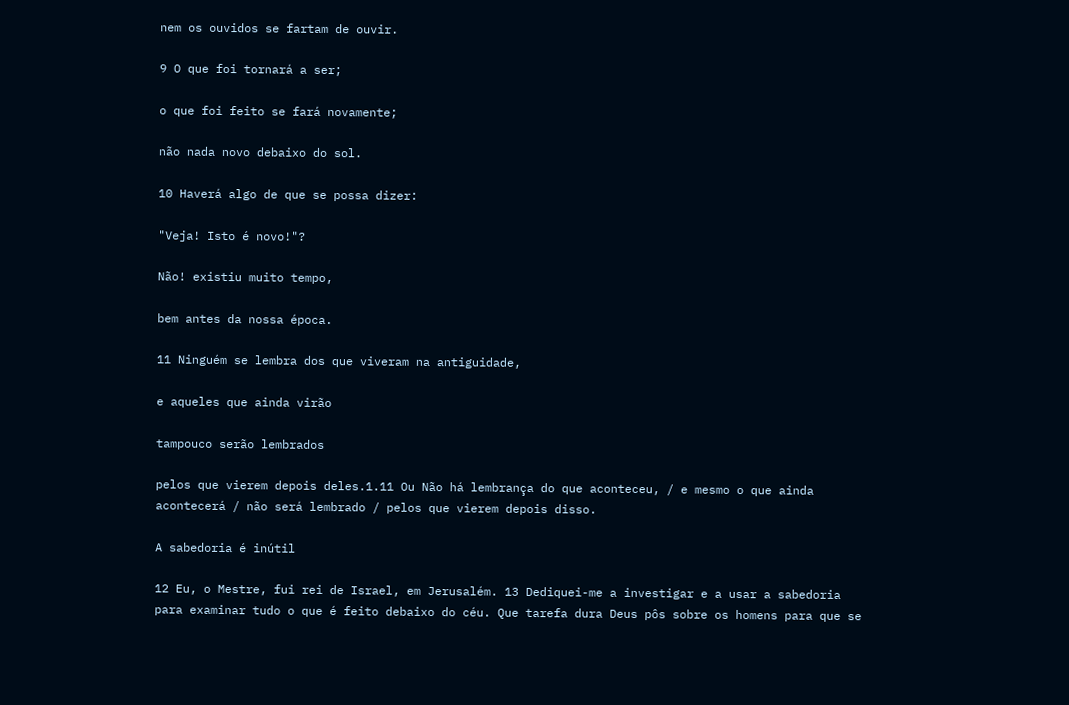nem os ouvidos se fartam de ouvir.

9 O que foi tornará a ser;

o que foi feito se fará novamente;

não nada novo debaixo do sol.

10 Haverá algo de que se possa dizer:

"Veja! Isto é novo!"?

Não! existiu muito tempo,

bem antes da nossa época.

11 Ninguém se lembra dos que viveram na antiguidade,

e aqueles que ainda virão

tampouco serão lembrados

pelos que vierem depois deles.1.11 Ou Não há lembrança do que aconteceu, / e mesmo o que ainda acontecerá / não será lembrado / pelos que vierem depois disso.

A sabedoria é inútil

12 Eu, o Mestre, fui rei de Israel, em Jerusalém. 13 Dediquei-me a investigar e a usar a sabedoria para examinar tudo o que é feito debaixo do céu. Que tarefa dura Deus pôs sobre os homens para que se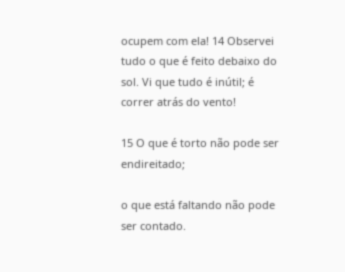ocupem com ela! 14 Observei tudo o que é feito debaixo do sol. Vi que tudo é inútil; é correr atrás do vento!

15 O que é torto não pode ser endireitado;

o que está faltando não pode ser contado.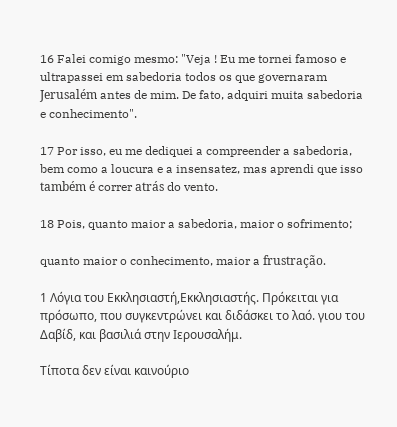16 Falei comigo mesmo: "Veja ! Eu me tornei famoso e ultrapassei em sabedoria todos os que governaram Jerusalém antes de mim. De fato, adquiri muita sabedoria e conhecimento".

17 Por isso, eu me dediquei a compreender a sabedoria, bem como a loucura e a insensatez, mas aprendi que isso também é correr atrás do vento.

18 Pois, quanto maior a sabedoria, maior o sofrimento;

quanto maior o conhecimento, maior a frustração.

1 Λόγια του Εκκλησιαστή,Εκκλησιαστής. Πρόκειται για πρόσωπο, που συγκεντρώνει και διδάσκει το λαό. γιου του Δαβίδ, και βασιλιά στην Ιερουσαλήμ.

Τίποτα δεν είναι καινούριο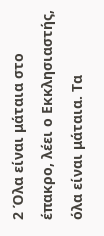2 Όλα είναι μάταια στο έπακρο, λέει ο Εκκλησιαστής, όλα είναι μάταια. Τα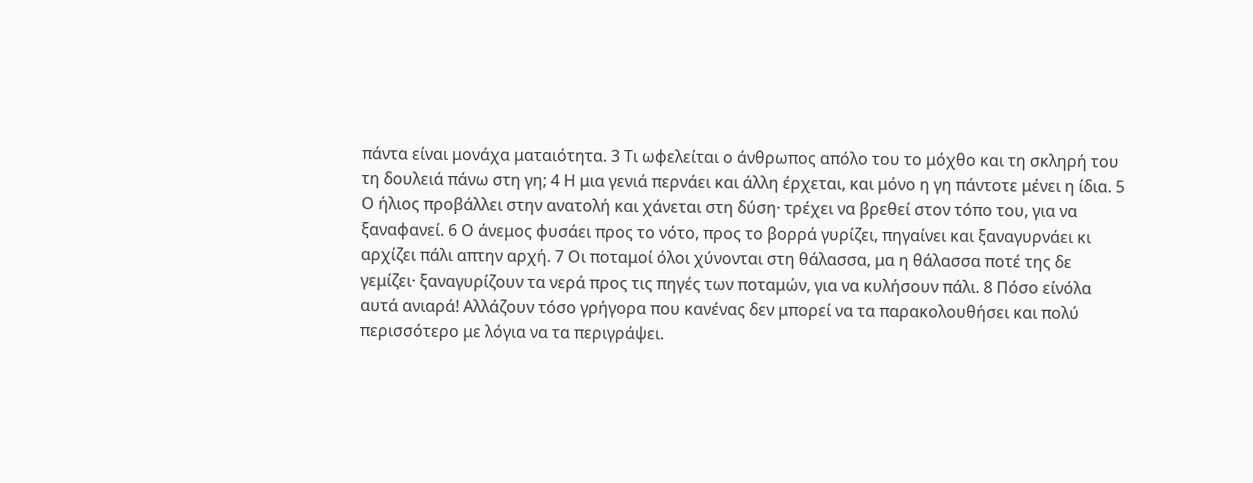πάντα είναι μονάχα ματαιότητα. 3 Τι ωφελείται ο άνθρωπος απόλο του το μόχθο και τη σκληρή του τη δουλειά πάνω στη γη; 4 Η μια γενιά περνάει και άλλη έρχεται, και μόνο η γη πάντοτε μένει η ίδια. 5 Ο ήλιος προβάλλει στην ανατολή και χάνεται στη δύση· τρέχει να βρεθεί στον τόπο του, για να ξαναφανεί. 6 Ο άνεμος φυσάει προς το νότο, προς το βορρά γυρίζει, πηγαίνει και ξαναγυρνάει κι αρχίζει πάλι απτην αρχή. 7 Οι ποταμοί όλοι χύνονται στη θάλασσα, μα η θάλασσα ποτέ της δε γεμίζει· ξαναγυρίζουν τα νερά προς τις πηγές των ποταμών, για να κυλήσουν πάλι. 8 Πόσο είνόλα αυτά ανιαρά! Αλλάζουν τόσο γρήγορα που κανένας δεν μπορεί να τα παρακολουθήσει και πολύ περισσότερο με λόγια να τα περιγράψει.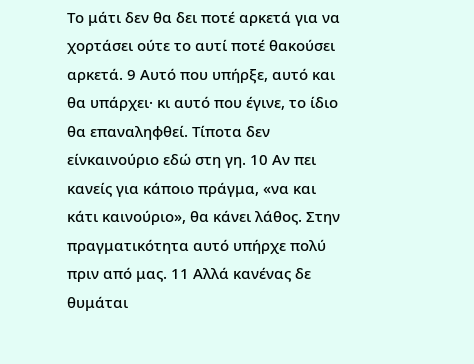Το μάτι δεν θα δει ποτέ αρκετά για να χορτάσει ούτε το αυτί ποτέ θακούσει αρκετά. 9 Αυτό που υπήρξε, αυτό και θα υπάρχει· κι αυτό που έγινε, το ίδιο θα επαναληφθεί. Τίποτα δεν είνκαινούριο εδώ στη γη. 10 Αν πει κανείς για κάποιο πράγμα, «να και κάτι καινούριο», θα κάνει λάθος. Στην πραγματικότητα αυτό υπήρχε πολύ πριν από μας. 11 Αλλά κανένας δε θυμάται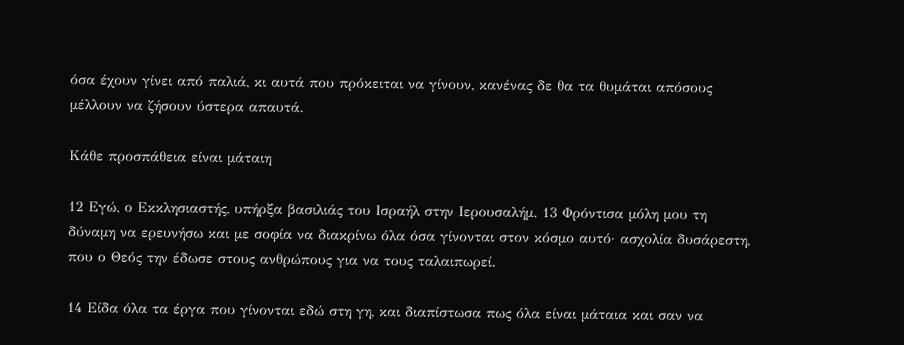όσα έχουν γίνει από παλιά, κι αυτά που πρόκειται να γίνουν, κανένας δε θα τα θυμάται απόσους μέλλουν να ζήσουν ύστερα απαυτά.

Κάθε προσπάθεια είναι μάταιη

12 Εγώ, ο Εκκλησιαστής, υπήρξα βασιλιάς του Ισραήλ στην Ιερουσαλήμ. 13 Φρόντισα μόλη μου τη δύναμη να ερευνήσω και με σοφία να διακρίνω όλα όσα γίνονται στον κόσμο αυτό· ασχολία δυσάρεστη, που ο Θεός την έδωσε στους ανθρώπους για να τους ταλαιπωρεί.

14 Είδα όλα τα έργα που γίνονται εδώ στη γη, και διαπίστωσα πως όλα είναι μάταια και σαν να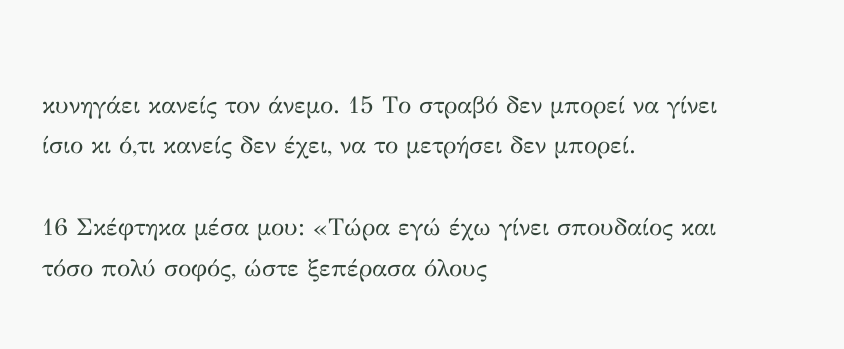κυνηγάει κανείς τον άνεμο. 15 Το στραβό δεν μπορεί να γίνει ίσιο κι ό,τι κανείς δεν έχει, να το μετρήσει δεν μπορεί.

16 Σκέφτηκα μέσα μου: «Τώρα εγώ έχω γίνει σπουδαίος και τόσο πολύ σοφός, ώστε ξεπέρασα όλους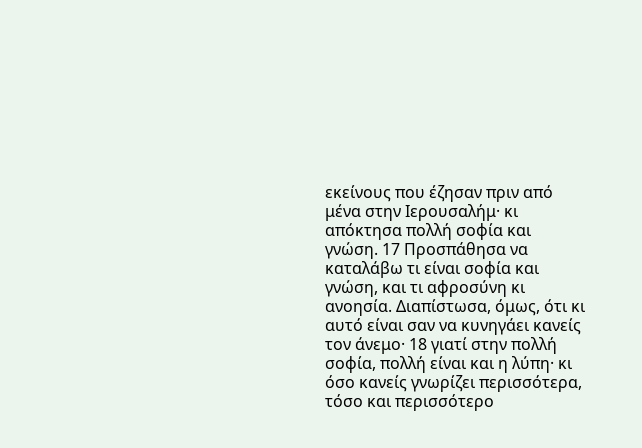εκείνους που έζησαν πριν από μένα στην Ιερουσαλήμ· κι απόκτησα πολλή σοφία και γνώση. 17 Προσπάθησα να καταλάβω τι είναι σοφία και γνώση, και τι αφροσύνη κι ανοησία. Διαπίστωσα, όμως, ότι κι αυτό είναι σαν να κυνηγάει κανείς τον άνεμο· 18 γιατί στην πολλή σοφία, πολλή είναι και η λύπη· κι όσο κανείς γνωρίζει περισσότερα, τόσο και περισσότερο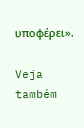υποφέρει».

Veja também